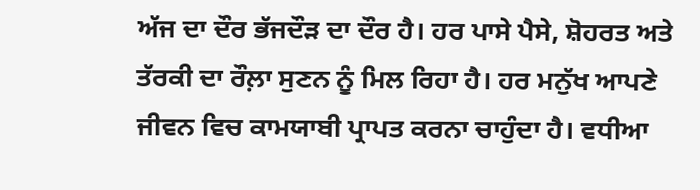ਅੱਜ ਦਾ ਦੌਰ ਭੱਜਦੌੜ ਦਾ ਦੌਰ ਹੈ। ਹਰ ਪਾਸੇ ਪੈਸੇ, ਸ਼ੋਹਰਤ ਅਤੇ ਤੱਰਕੀ ਦਾ ਰੌਲ਼ਾ ਸੁਣਨ ਨੂੰ ਮਿਲ ਰਿਹਾ ਹੈ। ਹਰ ਮਨੁੱਖ ਆਪਣੇ ਜੀਵਨ ਵਿਚ ਕਾਮਯਾਬੀ ਪ੍ਰਾਪਤ ਕਰਨਾ ਚਾਹੁੰਦਾ ਹੈ। ਵਧੀਆ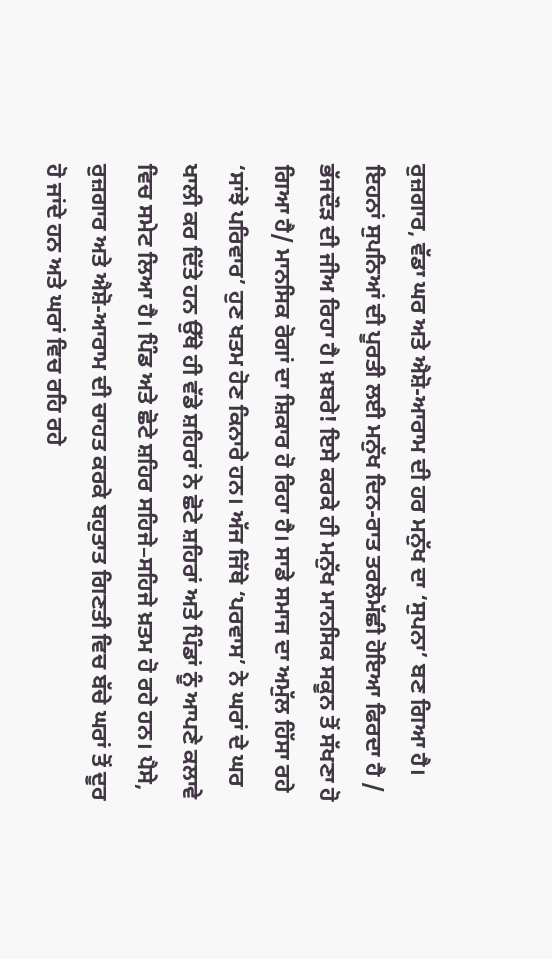ਰੁਜ਼ਗਾਰ, ਵੱਡਾ ਘਰ ਅਤੇ ਐਸ਼ੋ-ਆਰਾਮ ਦੀ ਹਰ ਮਨੁੱਖ ਦਾ ‘ਸੁਪਨਾ’ ਬਣ ਗਿਆ ਹੈ। ਇਹਨਾਂ ਸੁਪਨਿਆਂ ਦੀ ਪੂਰਤੀ ਲਈ ਮਨੁੱਖ ਦਿਨ-ਰਾਤ ਤਰਲੋਮੱਛੀ ਹੋਇਆ ਫਿਰਦਾ ਹੈ / ਭੱਜਦੌੜ ਦੀ ਜੀਅ ਰਿਹਾ ਹੈ। ਖ਼ਬਰੇ! ਇਸੇ ਕਰਕੇ ਹੀ ਮਨੁੱਖ ਮਾਨਸਿਕ ਸਕੂਨ ਤੋਂ ਸੱਖਣਾ ਹੋ ਗਿਆ ਹੈ/ ਮਾਨਸਿਕ ਰੋਗਾਂ ਦਾ ਸ਼ਿਕਾਰ ਹੋ ਰਿਹਾ ਹੈ। ਸਾਡੇ ਸਮਾਜ ਦਾ ਅਮੁੱਲ ਹਿੱਸਾ ਰਹੇ ‘ਸਾਂਝੇ ਪਰਿਵਾਰ’ ਹੁਣ ਖਤਮ ਹੋਣ ਕਿਨਾਰੇ ਹਨ। ਅੱਜ ਜਿੱਥੇ ‘ਪਰਵਾਸ’ ਨੇ ਘਰਾਂ ਦੇ ਘਰ ਖਾਲੀ ਕਰ ਦਿੱਤੇ ਹਨ ਉੱਥੇ ਹੀ ਵੱਡੇ ਸ਼ਹਿਰਾਂ ਨੇ ਛੋਟੇ ਸ਼ਹਿਰਾਂ ਅਤੇ ਪਿੰਡਾਂ ਨੂੰ ਆਪਣੇ ਕਲਾਵੇ ਵਿਚ ਸਮੇਟ ਲਿਆ ਹੈ। ਪਿੰਡ ਅਤੇ ਛੋਟੇ ਸ਼ਹਿਰ ਸਹਿਜੇ–ਸਹਿਜੇ ਖ਼ਤਮ ਹੋ ਰਹੇ ਹਨ। ਪੈਸੇ, ਰੁਜ਼ਗਾਰ ਅਤੇ ਐਸ਼ੋ-ਆਰਾਮ ਦੀ ਚਾਹਤ ਕਰਕੇ ਬਹੁਤਾਤ ਗਿਣਤੀ ਵਿਚ ਬੱਚੇ ਘਰਾਂ ਤੋਂ ਦੂਰ ਹੋ ਜਾਂਦੇ ਹਨ ਅਤੇ ਘਰਾਂ ਵਿਚ ਰਹਿ ਰਹੇ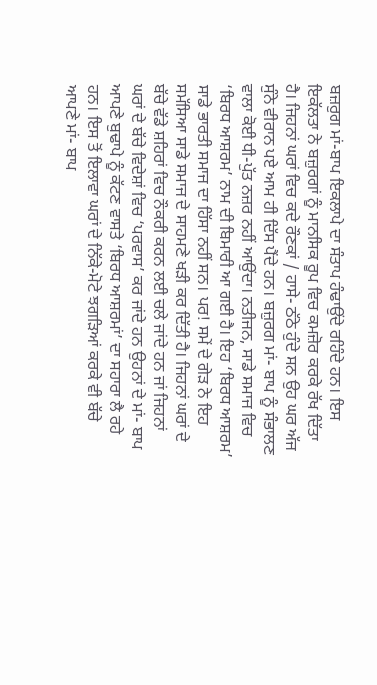ਬਜ਼ਰੁਗ ਮਾਂ-ਬਾਪ ਇਕਲਾਪੇ ਦਾ ਸੰਤਾਪ ਹੰਢਾਉਂਦੇ ਰਹਿੰਦੇ ਹਨ। ਇਸ ਇਕੱਲਤਾ ਨੇ ਬਜ਼ੁਰਗਾਂ ਨੂੰ ਮਾਨਸਿਕ ਰੂਪ ਵਿਚ ਕਮਜ਼ੋਰ ਕਰਕੇ ਰੱਖ ਦਿੱਤਾ ਹੈ। ਜਿਹਨਾਂ ਘਰਾਂ ਵਿਚ ਕਦੇ ਰੌਣਕਾਂ / ਹਾਸੇ- ਠੱਠੇ ਹੁੰਦੇ ਸਨ ਉਹ ਘਰ ਅੱਜ ਸੁੰਨੇ ਵੀਰਾਨ ਪਏ ਆਮ ਹੀ ਦਿੱਸ ਪੈਂਦੇ ਹਨ। ਬਜ਼ੁਰਗ ਮਾਂ- ਬਾਪ ਨੂੰ ਸੰਭਾਲਣ ਵਾਲਾ ਕੋਈ ਧੀ-ਪੁੱਤ ਨਜ਼ਰ ਨਹੀਂ ਆਉਂਦਾ। ਨਤੀਜਨ, ਸਾਡੇ ਸਮਾਜ ਵਿਚ ‘ਬਿਰਧ ਆਸ਼ਰਮ’ ਨਾਮ ਦੀ ਬਿਮਾਰੀ ਆ ਗਈ ਹੈ। ਇਹ ‘ਬਿਰਧ ਆਸ਼ਰਮ’ ਸਾਡੇ ਭਾਰਤੀ ਸਮਾਜ ਦਾ ਹਿੱਸਾ ਨਹੀਂ ਸਨ। ਪਰ! ਸਮੇਂ ਦੇ ਗੇੜ ਨੇ ਇਹ ਸਮੱਸਿਆ ਸਾਡੇ ਸਮਾਜ ਦੇ ਸਾਹਮਣੇ ਖੜੀ ਕਰ ਦਿੱਤੀ ਹੈ। ਜਿਹਨਾਂ ਘਰਾਂ ਦੇ ਬੱਚੇ ਵੱਡੇ ਸ਼ਹਿਰਾਂ ਵਿਚ ਨੌਕਰੀ ਕਰਨ ਲਈ ਚਲੇ ਜਾਂਦੇ ਹਨ ਜਾਂ ਜਿਹਨਾਂ ਘਰਾਂ ਦੇ ਬੱਚੇ ਵਿਦੇਸ਼ਾਂ ਵਿਚ ‘ਪਰਵਾਸ’ ਕਰ ਜਾਂਦੇ ਹਨ ਉਹਨਾਂ ਦੇ ਮਾਂ- ਬਾਪ ਆਪਣੇ ਬੁਢਾਪੇ ਨੂੰ ਕੱਟਣ ਵਾਸਤੇ ‘ਬਿਰਧ ਆਸ਼ਰਮਾਂ’ ਦਾ ਸਹਾਰਾ ਲੈ ਰਹੇ ਹਨ। ਇਸ ਤੋਂ ਇਲਾਵਾ ਘਰਾਂ ਦੇ ਨਿੱਕੇ-ਮੋਟੇ ਝਗੜਿਆਂ ਕਰਕੇ ਵੀ ਬੱਚੇ ਆਪਣੇ ਮਾਂ- ਬਾਪ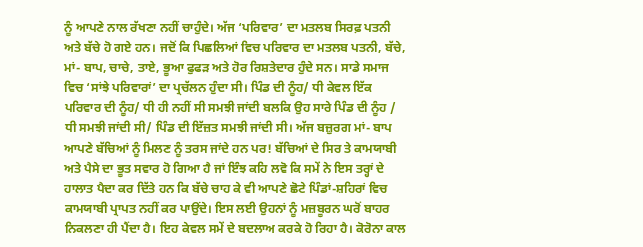ਨੂੰ ਆਪਣੇ ਨਾਲ ਰੱਖਣਾ ਨਹੀਂ ਚਾਹੁੰਦੇ। ਅੱਜ ‘ਪਰਿਵਾਰ’ ਦਾ ਮਤਲਬ ਸਿਰਫ਼ ਪਤਨੀ ਅਤੇ ਬੱਚੇ ਹੋ ਗਏ ਹਨ। ਜਦੋਂ ਕਿ ਪਿਛਲਿਆਂ ਵਿਚ ਪਰਿਵਾਰ ਦਾ ਮਤਲਬ ਪਤਨੀ, ਬੱਚੇ, ਮਾਂ- ਬਾਪ, ਚਾਚੇ, ਤਾਏ, ਭੂਆ ਫੁਫੜ ਅਤੇ ਹੋਰ ਰਿਸ਼ਤੇਦਾਰ ਹੁੰਦੇ ਸਨ। ਸਾਡੇ ਸਮਾਜ ਵਿਚ ‘ਸਾਂਝੇ ਪਰਿਵਾਰਾਂ’ ਦਾ ਪ੍ਰਚੱਲਨ ਹੁੰਦਾ ਸੀ। ਪਿੰਡ ਦੀ ਨੂੰਹ/ ਧੀ ਕੇਵਲ ਇੱਕ ਪਰਿਵਾਰ ਦੀ ਨੂੰਹ/ ਧੀ ਹੀ ਨਹੀਂ ਸੀ ਸਮਝੀ ਜਾਂਦੀ ਬਲਕਿ ਉਹ ਸਾਰੇ ਪਿੰਡ ਦੀ ਨੂੰਹ / ਧੀ ਸਮਝੀ ਜਾਂਦੀ ਸੀ/ ਪਿੰਡ ਦੀ ਇੱਜ਼ਤ ਸਮਝੀ ਜਾਂਦੀ ਸੀ। ਅੱਜ ਬਜ਼ੁਰਗ ਮਾਂ- ਬਾਪ ਆਪਣੇ ਬੱਚਿਆਂ ਨੂੰ ਮਿਲਣ ਨੂੰ ਤਰਸ ਜਾਂਦੇ ਹਨ ਪਰ! ਬੱਚਿਆਂ ਦੇ ਸਿਰ ਤੇ ਕਾਮਯਾਬੀ ਅਤੇ ਪੈਸੇ ਦਾ ਭੂਤ ਸਵਾਰ ਹੋ ਗਿਆ ਹੈ ਜਾਂ ਇੰਝ ਕਹਿ ਲਵੋ ਕਿ ਸਮੇਂ ਨੇ ਇਸ ਤਰ੍ਹਾਂ ਦੇ ਹਾਲਾਤ ਪੈਦਾ ਕਰ ਦਿੱਤੇ ਹਨ ਕਿ ਬੱਚੇ ਚਾਹ ਕੇ ਵੀ ਆਪਣੇ ਛੋਟੇ ਪਿੰਡਾਂ-ਸ਼ਹਿਰਾਂ ਵਿਚ ਕਾਮਯਾਬੀ ਪ੍ਰਾਪਤ ਨਹੀਂ ਕਰ ਪਾਉਂਦੇ। ਇਸ ਲਈ ਉਹਨਾਂ ਨੂੰ ਮਜ਼ਬੂਰਨ ਘਰੋਂ ਬਾਹਰ ਨਿਕਲਣਾ ਹੀ ਪੈਂਦਾ ਹੈ। ਇਹ ਕੇਵਲ ਸਮੇਂ ਦੇ ਬਦਲਾਅ ਕਰਕੇ ਹੋ ਰਿਹਾ ਹੈ। ਕੋਰੋਨਾ ਕਾਲ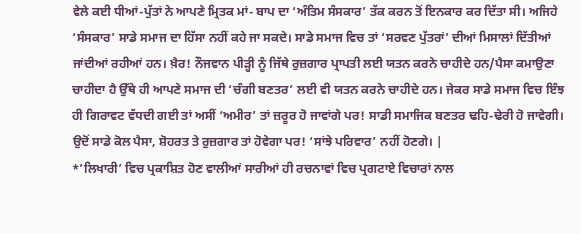ਵੇਲੇ ਕਈ ਧੀਆਂ-ਪੁੱਤਾਂ ਨੇ ਆਪਣੇ ਮ੍ਰਿਤਕ ਮਾਂ- ਬਾਪ ਦਾ ‘ਅੰਤਿਮ ਸੰਸਕਾਰ’ ਤੱਕ ਕਰਨ ਤੋਂ ਇਨਕਾਰ ਕਰ ਦਿੱਤਾ ਸੀ। ਅਜਿਹੇ ‘ਸੰਸਕਾਰ’ ਸਾਡੇ ਸਮਾਜ ਦਾ ਹਿੱਸਾ ਨਹੀਂ ਕਹੇ ਜਾ ਸਕਦੇ। ਸਾਡੇ ਸਮਾਜ ਵਿਚ ਤਾਂ ‘ਸਰਵਣ ਪੁੱਤਰਾਂ’ ਦੀਆਂ ਮਿਸਾਲਾਂ ਦਿੱਤੀਆਂ ਜਾਂਦੀਆਂ ਰਹੀਆਂ ਹਨ। ਖ਼ੈਰ! ਨੌਜਵਾਨ ਪੀੜ੍ਹੀ ਨੂੰ ਜਿੱਥੇ ਰੁਜ਼ਗਾਰ ਪ੍ਰਾਪਤੀ ਲਈ ਯਤਨ ਕਰਨੇ ਚਾਹੀਦੇ ਹਨ/ਪੈਸਾ ਕਮਾਉਣਾ ਚਾਹੀਦਾ ਹੈ ਉੱਥੇ ਹੀ ਆਪਣੇ ਸਮਾਜ ਦੀ ‘ਚੰਗੀ ਬਣਤਰ’ ਲਈ ਵੀ ਯਤਨ ਕਰਨੇ ਚਾਹੀਦੇ ਹਨ। ਜੇਕਰ ਸਾਡੇ ਸਮਾਜ ਵਿਚ ਇੰਝ ਹੀ ਗਿਰਾਵਟ ਵੱਧਦੀ ਗਈ ਤਾਂ ਅਸੀਂ ‘ਅਮੀਰ’ ਤਾਂ ਜ਼ਰੂਰ ਹੋ ਜਾਵਾਂਗੇ ਪਰ! ਸਾਡੀ ਸਮਾਜਿਕ ਬਣਤਰ ਢਹਿ-ਢੇਰੀ ਹੋ ਜਾਵੇਗੀ। ਉਦੋਂ ਸਾਡੇ ਕੋਲ ਪੈਸਾ, ਸ਼ੋਹਰਤ ਤੇ ਰੁਜ਼ਗਾਰ ਤਾਂ ਹੋਵੇਗਾ ਪਰ! ‘ਸਾਂਝੇ ਪਰਿਵਾਰ’ ਨਹੀਂ ਹੋਣਗੇ। |
*’ਲਿਖਾਰੀ’ ਵਿਚ ਪ੍ਰਕਾਸ਼ਿਤ ਹੋਣ ਵਾਲੀਆਂ ਸਾਰੀਆਂ ਹੀ ਰਚਨਾਵਾਂ ਵਿਚ ਪ੍ਰਗਟਾਏ ਵਿਚਾਰਾਂ ਨਾਲ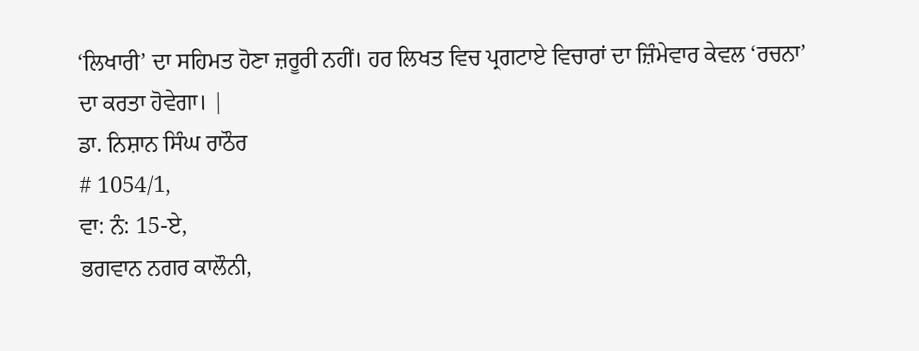‘ਲਿਖਾਰੀ’ ਦਾ ਸਹਿਮਤ ਹੋਣਾ ਜ਼ਰੂਰੀ ਨਹੀਂ। ਹਰ ਲਿਖਤ ਵਿਚ ਪ੍ਰਗਟਾਏ ਵਿਚਾਰਾਂ ਦਾ ਜ਼ਿੰਮੇਵਾਰ ਕੇਵਲ ‘ਰਚਨਾ’ ਦਾ ਕਰਤਾ ਹੋਵੇਗਾ। |
ਡਾ. ਨਿਸ਼ਾਨ ਸਿੰਘ ਰਾਠੌਰ
# 1054/1,
ਵਾ: ਨੰ: 15-ਏ,
ਭਗਵਾਨ ਨਗਰ ਕਾਲੌਨੀ,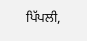ਪਿੱਪਲੀ,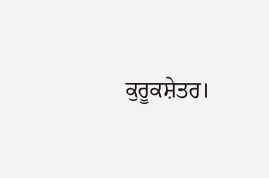ਕੁਰੂਕਸ਼ੇਤਰ।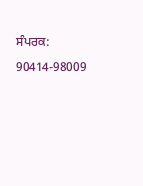ਸੰਪਰਕ: 90414-98009